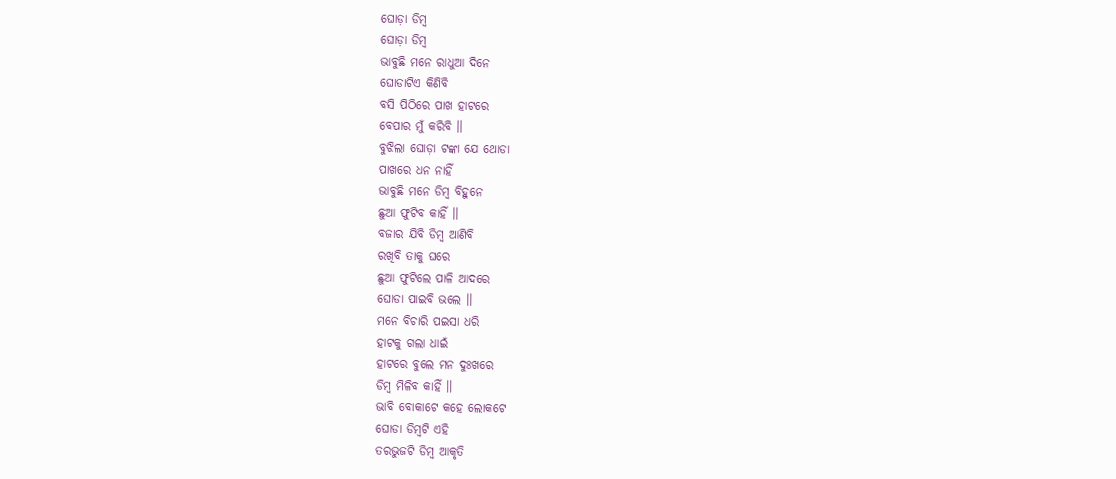ଘୋଡ଼ା ଡିମ୍ବ
ଘୋଡ଼ା ଡିମ୍ବ
ଭାବୁଛି ମନେ ରାଧୁଆ ଦିନେ
ଘୋଡାଟିଏ କିଣିବି
ବସି ପିଠିରେ ପାଖ ହାଟରେ
ବେପାର ମୁଁ କରିବି ।।
ବୁଝିଲା ଘୋଡ଼ା ଟଙ୍କା ଯେ ଥୋଡା
ପାଖରେ ଧନ ନାହିଁ
ଭାବୁଛି ମନେ ଡିମ୍ବ ବିହୁନେ
ଛୁଆ ଫୁଟିବ କାହିଁ ।।
ବଜାର ଯିବି ଡିମ୍ବ ଆଣିବି
ରଖିବି ତାକୁ ଘରେ
ଛୁଆ ଫୁଟିଲେ ପାଳି ଆଦରେ
ଘୋଡା ପାଇବି ଭଲେ ।।
ମନେ ବିଚାରି ପଇସା ଧରି
ହାଟକୁ ଗଲା ଧାଇଁ
ହାଟରେ ବୁଲେ ମନ ଦୁଃଖରେ
ଡିମ୍ବ ମିଳିବ କାହିଁ ।।
ଭାବି ବୋକାଟେ କହେ ଲୋକଟେ
ଘୋଡା ଡିମ୍ବଟି ଏହି
ତରଭୁଜଟି ଡିମ୍ବ ଆକୃତି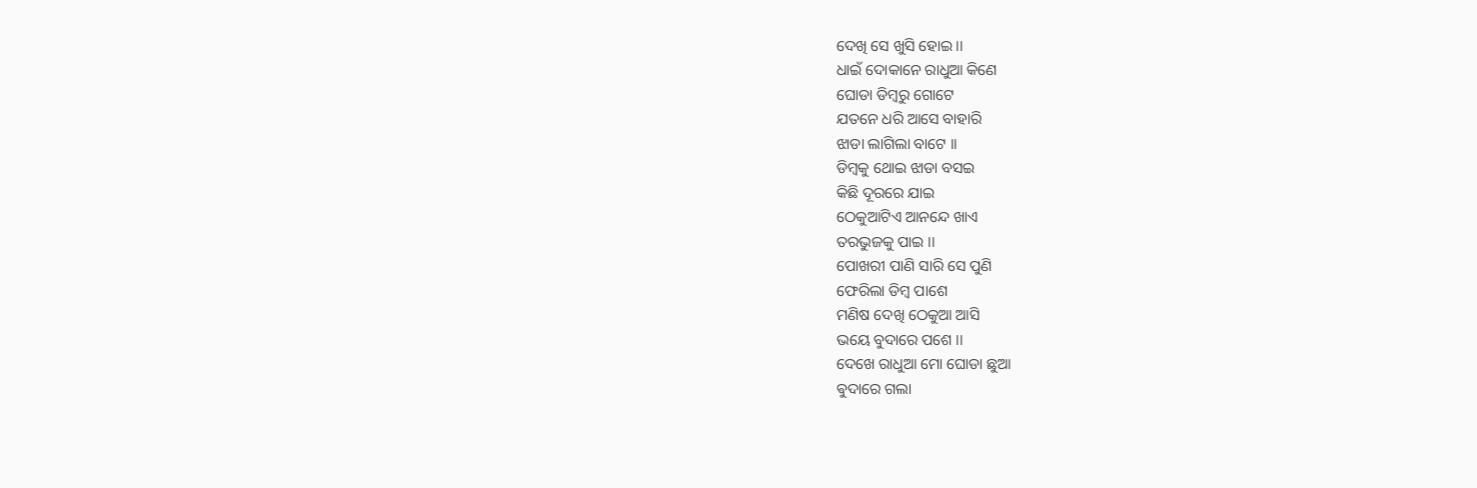ଦେଖି ସେ ଖୁସି ହୋଇ ।।
ଧାଇଁ ଦୋକାନେ ରାଧୁଆ କିଣେ
ଘୋଡା ଡିମ୍ବରୁ ଗୋଟେ
ଯତନେ ଧରି ଆସେ ବାହାରି
ଝାଡା ଲାଗିଲା ବାଟେ ।।
ଡିମ୍ବକୁ ଥୋଇ ଝାଡା ବସଇ
କିଛି ଦୂରରେ ଯାଇ
ଠେକୁଆଟିଏ ଆନନ୍ଦେ ଖାଏ
ତରଭୁଜକୁ ପାଇ ।।
ପୋଖରୀ ପାଣି ସାରି ସେ ପୁଣି
ଫେରିଲା ଡିମ୍ବ ପାଶେ
ମଣିଷ ଦେଖି ଠେକୁଆ ଆସି
ଭୟେ ବୁଦାରେ ପଶେ ।।
ଦେଖେ ରାଧୁଆ ମୋ ଘୋଡା ଛୁଆ
ଵୁଦାରେ ଗଲା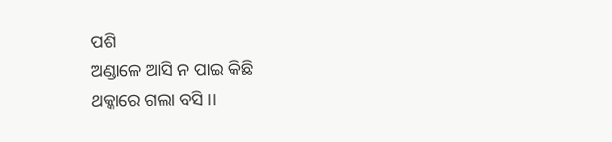ପଶି
ଅଣ୍ଡାଳେ ଆସି ନ ପାଇ କିଛି
ଥକ୍କାରେ ଗଲା ବସି ।।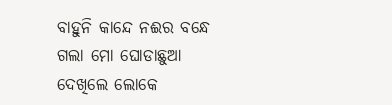ବାହୁନି କାନ୍ଦେ ନଈର ବନ୍ଧେ
ଗଲା ମୋ ଘୋଡାଛୁଆ
ଦେଖିଲେ ଲୋକେ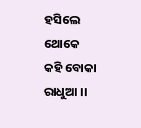ହସିଲେ ଥୋକେ
କହି ବୋକା ରାଧୁଆ ।।